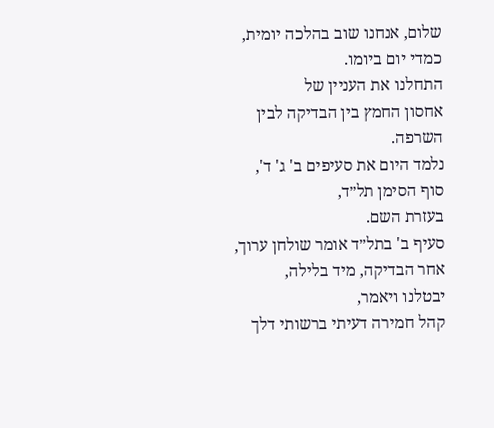שלום, אנחנו שוב בהלכה יומית, כמדי יום ביומו.
התחלנו את העניין של
אחסון החמץ בין הבדיקה לבין השרפה.
נלמד היום את סעיפים ב' ג' ד',
סוף הסימן תל״ד,
בעזרת השם.
סעיף ב' בתל״ד אומר שולחן ערוך, אחר הבדיקה, מיד בלילה,
יבטלנו ויאמר,
קהל חמירה דעיתי ברשותי דלך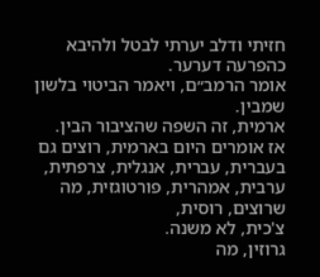חזיתי ודלב יערתי לבטל ולהיבא כהפרעה דערער.
אומר הרמב״ם, ויאמר הביטוי בלשון שמבין.
ארמית, זה השפה שהציבור הבין.
אז אומרים היום בארמית, רוצים גם בעברית, עברית, אנגלית, צרפתית,
ערבית, אמהרית, פורטוגזית, מה שרוצים, רוסית,
צ'כית, לא משנה.
גרוזין, מה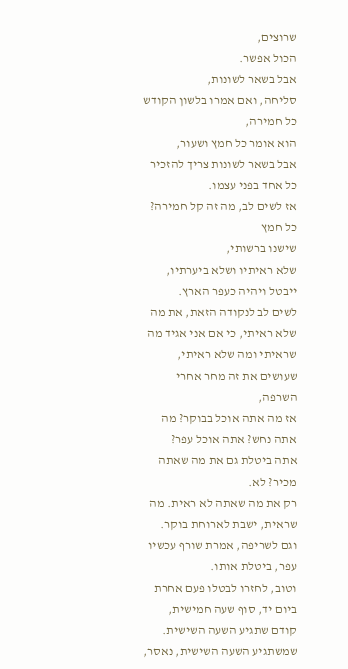שרוצים,
הכול אפשר.
אבל בשאר לשונות,
סליחה, ואם אמרו בלשון הקודש כל חמירה,
הוא אומר כל חמץ ושעור,
אבל בשאר לשונות צריך להזכיר כל אחד בפני עצמו.
אז לשים לב, מה זה קל חמירה?
כל חמץ
שישנו ברשותי,
שלא ראיתיו ושלא ביערתיו,
ייבטל ויהיה כעפר הארץ.
לשים לב לנקודה הזאת, את מה שלא ראיתי, כי אם אני אגיד מה שראיתי ומה שלא ראיתי, שעושים את זה מחר אחרי השרפה,
אז מה אתה אוכל בבוקר? מה אתה נחש? אתה אוכל עפר?
אתה ביטלת גם את מה שאתה מכיר? לא.
רק את מה שאתה לא ראית. מה שראית, ישבת לארוחת בוקר.
וגם לשריפה, אמרת שורף עכשיו עפר, ביטלת אותו.
וטוב, לחזרו לבטלו פעם אחרת ביום יד, סוף שעה חמישית, קודם שתגיע השעה השישית.
שמשתגיע השעה השישית, נאסר,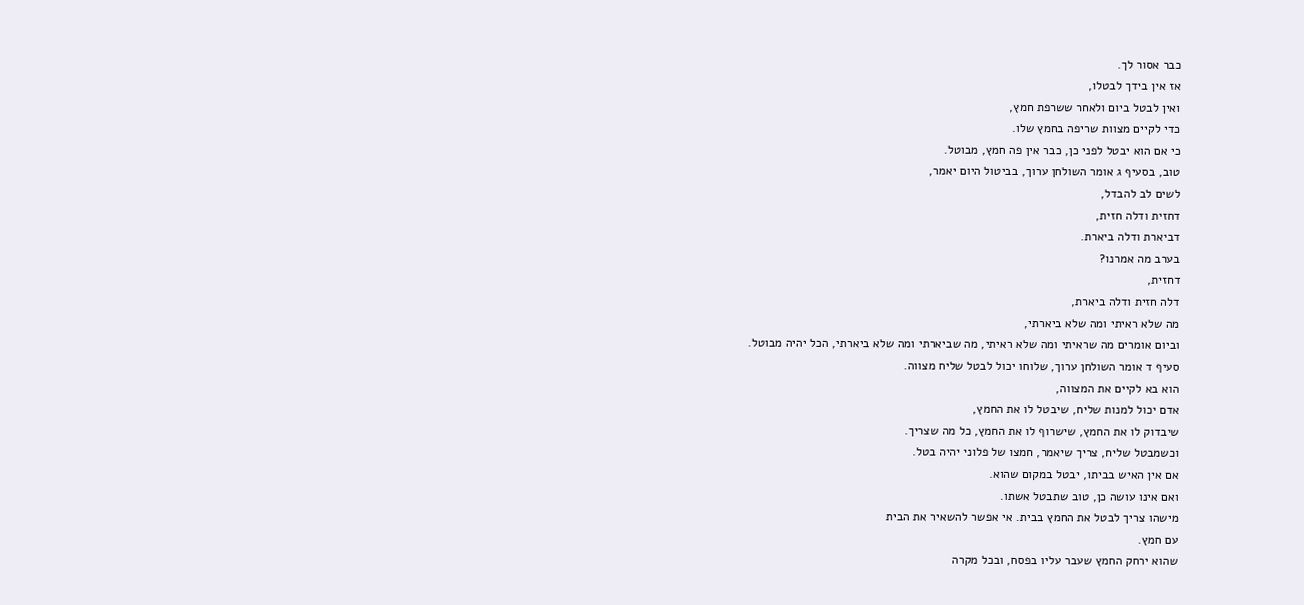כבר אסור לך.
אז אין בידך לבטלו,
ואין לבטל ביום ולאחר ששרפת חמץ,
כדי לקיים מצוות שריפה בחמץ שלו.
כי אם הוא יבטל לפני כן, כבר אין פה חמץ, מבוטל.
טוב, בסעיף ג אומר השולחן ערוך, בביטול היום יאמר,
לשים לב להבדל,
דחזית ודלה חזית,
דביארת ודלה ביארת.
בערב מה אמרנו?
דחזית,
דלה חזית ודלה ביארת,
מה שלא ראיתי ומה שלא ביארתי,
וביום אומרים מה שראיתי ומה שלא ראיתי, מה שביארתי ומה שלא ביארתי, הכל יהיה מבוטל.
סעיף ד אומר השולחן ערוך, שלוחו יכול לבטל שליח מצווה.
הוא בא לקיים את המצווה,
אדם יכול למנות שליח, שיבטל לו את החמץ,
שיבדוק לו את החמץ, שישרוף לו את החמץ, כל מה שצריך.
וכשמבטל שליח, צריך שיאמר, חמצו של פלוני יהיה בטל.
אם אין האיש בביתו, יבטל במקום שהוא.
ואם אינו עושה כן, טוב שתבטל אשתו.
מישהו צריך לבטל את החמץ בבית. אי אפשר להשאיר את הבית
עם חמץ.
שהוא ירחק החמץ שעבר עליו בפסח, ובכל מקרה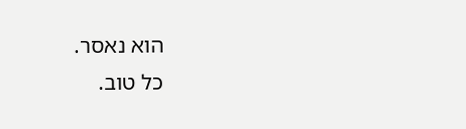הוא נאסר.
כל טוב.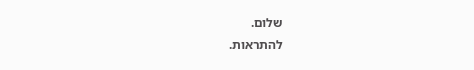שלום.
להתראות.